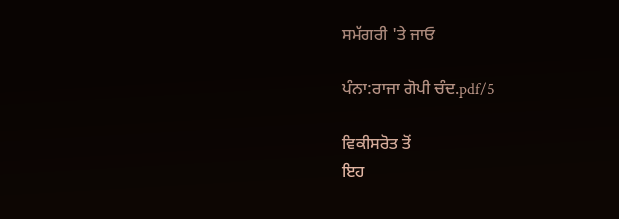ਸਮੱਗਰੀ 'ਤੇ ਜਾਓ

ਪੰਨਾ:ਰਾਜਾ ਗੋਪੀ ਚੰਦ.pdf/5

ਵਿਕੀਸਰੋਤ ਤੋਂ
ਇਹ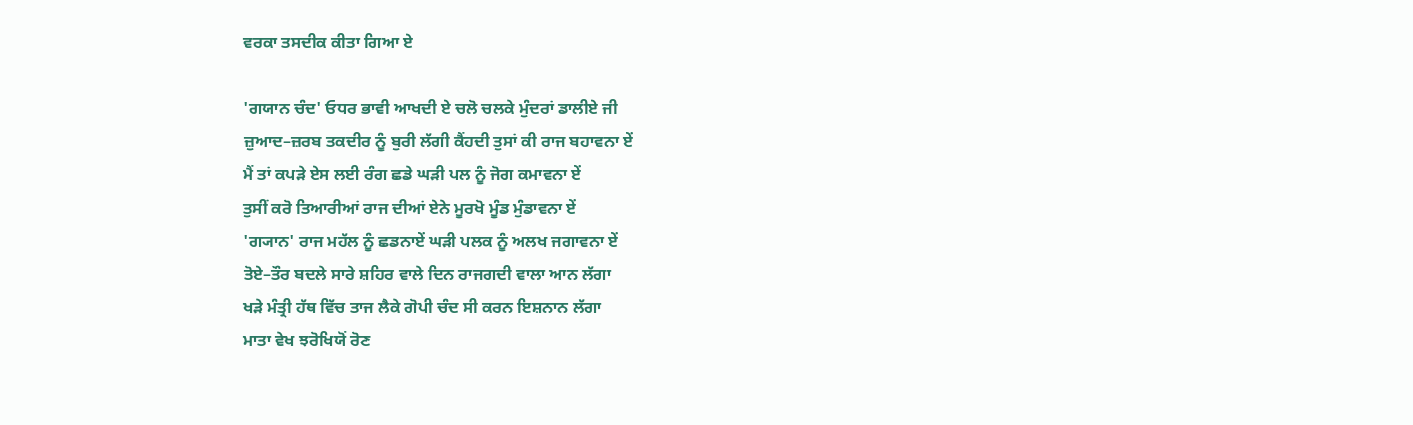ਵਰਕਾ ਤਸਦੀਕ ਕੀਤਾ ਗਿਆ ਏ

'ਗਯਾਨ ਚੰਦ' ਓਧਰ ਭਾਵੀ ਆਖਦੀ ਏ ਚਲੋ ਚਲਕੇ ਮੁੰਦਰਾਂ ਡਾਲੀਏ ਜੀ
ਜ਼ੁਆਦ–ਜ਼ਰਬ ਤਕਦੀਰ ਨੂੰ ਬੁਰੀ ਲੱਗੀ ਕੈਂਹਦੀ ਤੁਸਾਂ ਕੀ ਰਾਜ ਬਹਾਵਨਾ ਏਂ
ਮੈਂ ਤਾਂ ਕਪੜੇ ਏਸ ਲਈ ਰੰਗ ਛਡੇ ਘੜੀ ਪਲ ਨੂੰ ਜੋਗ ਕਮਾਵਨਾ ਏਂ
ਤੁਸੀਂ ਕਰੋ ਤਿਆਰੀਆਂ ਰਾਜ ਦੀਆਂ ਏਨੇ ਮੂਰਖੋ ਮੂੰਡ ਮੁੰਡਾਵਨਾ ਏਂ
'ਗ੍ਯਾਨ' ਰਾਜ ਮਹੱਲ ਨੂੰ ਛਡਨਾਏਂ ਘੜੀ ਪਲਕ ਨੂੰ ਅਲਖ ਜਗਾਵਨਾ ਏਂ
ਤੋਏ–ਤੌਰ ਬਦਲੇ ਸਾਰੇ ਸ਼ਹਿਰ ਵਾਲੇ ਦਿਨ ਰਾਜਗਦੀ ਵਾਲਾ ਆਨ ਲੱਗਾ
ਖੜੇ ਮੰਤ੍ਰੀ ਹੱਥ ਵਿੱਚ ਤਾਜ ਲੈਕੇ ਗੋਪੀ ਚੰਦ ਸੀ ਕਰਨ ਇਸ਼ਨਾਨ ਲੱਗਾ
ਮਾਤਾ ਵੇਖ ਝਰੋਖਿਯੋਂ ਰੋਣ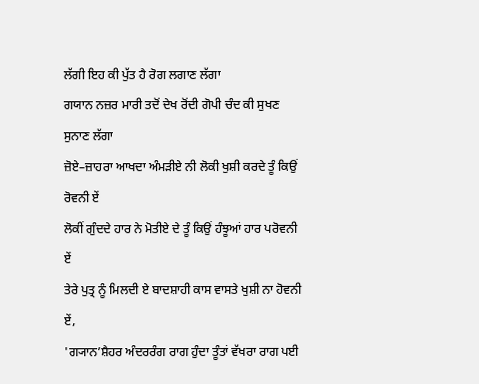ਲੱਗੀ ਇਹ ਕੀ ਪੁੱਤ ਹੈ ਰੋਗ ਲਗਾਣ ਲੱਗਾ
ਗਯਾਨ ਨਜ਼ਰ ਮਾਰੀ ਤਦੋਂ ਦੇਖ ਰੋਂਦੀ ਗੋਪੀ ਚੰਦ ਕੀ ਸੁਖਣ ਸੁਨਾਣ ਲੱਗਾ
ਜ਼ੋਏ–ਜ਼ਾਹਰਾ ਆਖਦਾ ਅੰਮੜੀਏ ਨੀ ਲੋਕੀ ਖੁਸ਼ੀ ਕਰਦੇ ਤੂੰ ਕਿਉਂ ਰੋਵਨੀ ਏਂ
ਲੋਕੀਂ ਗੁੰਦਦੇ ਹਾਰ ਨੇ ਮੋਤੀਏ ਦੇ ਤੂੰ ਕਿਉਂ ਹੰਝੂਆਂ ਹਾਰ ਪਰੋਵਨੀ ਏਂ
ਤੇਰੇ ਪੁਤ੍ਰ ਨੂੰ ਮਿਲਦੀ ਏ ਬਾਦਸ਼ਾਹੀ ਕਾਸ ਵਾਸਤੇ ਖੁਸ਼ੀ ਨਾ ਹੋਵਨੀ ਏਂ,
'ਗ੍ਯਾਨ’ਸ਼ੈਹਰ ਅੰਦਰਰੰਗ ਰਾਗ ਹੁੰਦਾ ਤੂੰਤਾਂ ਵੱਖਰਾ ਰਾਗ ਪਈ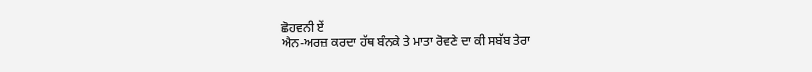ਛੋਹਵਨੀ ਏਂ
ਐਨ-ਅਰਜ਼ ਕਰਦਾ ਹੱਥ ਬੰਨਕੇ ਤੇ ਮਾਤਾ ਰੋਵਣੇ ਦਾ ਕੀ ਸਬੱਬ ਤੇਰਾ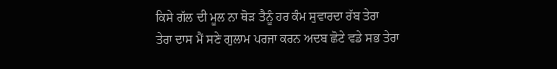ਕਿਸੇ ਗੱਲ ਦੀ ਮੂਲ ਨਾ ਥੋੜ ਤੈਨੂੰ ਹਰ ਕੰਮ ਸੁਵਾਰਦਾ ਰੱਬ ਤੇਰਾ
ਤੇਰਾ ਦਾਸ ਮੈਂ ਸਣੇ ਗੁਲਾਮ ਪਰਜਾ ਕਰਨ ਅਦਬ ਛੋਟੇ ਵਡੇ ਸਭ ਤੇਰਾ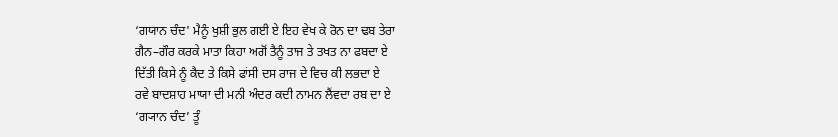‘ਗਯਾਨ ਚੰਦ' ਮੈਨੂੰ ਖੁਸ਼ੀ ਭੁਲ ਗਈ ਏ ਇਹ ਵੇਖ ਕੇ ਰੋਨ ਦਾ ਢਬ ਤੇਰਾ
ਗੈਨ–ਗੌਰ ਕਰਕੇ ਮਾਤਾ ਕਿਹਾ ਅਗੋਂ ਤੈਨੂੰ ਤਾਜ ਤੇ ਤਖਤ ਨਾ ਫਬਦਾ ਏ
ਦਿੱਤੀ ਕਿਸੇ ਨੂੰ ਕੈਦ ਤੇ ਕਿਸੇ ਫਾਂਸੀ ਦਸ ਰਾਜ ਦੇ ਵਿਚ ਕੀ ਲਭਦਾ ਏ
ਰਵੇ ਬਾਦਸ਼ਾਹ ਮਾਯਾ ਦੀ ਮਨੀ ਅੰਦਰ ਕਦੀ ਨਾਮਨ ਲੈਂਵਦਾ ਰਬ ਦਾ ਏ
‘ਗ੍ਯਾਨ ਚੰਦ’ ਤੂੰ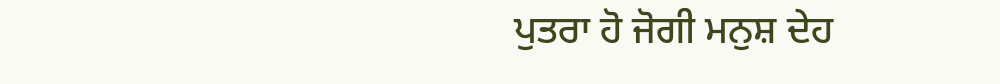ਪੁਤਰਾ ਹੋ ਜੋਗੀ ਮਨੁਸ਼ ਦੇਹ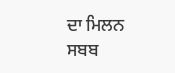ਦਾ ਮਿਲਨ ਸਬਬ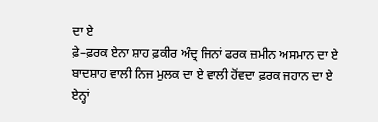ਦਾ ਏ
ਫ਼ੇ–ਫ਼ਰਕ ਏਨਾ ਸ਼ਾਹ ਫ਼ਕੀਰ ਅੰਦ੍ਰ ਜਿਨਾਂ ਫਰਕ ਜ਼ਮੀਨ ਅਸਮਾਨ ਦਾ ਏ
ਬਾਦਸ਼ਾਹ ਵਾਲੀ ਨਿਜ ਮੁਲਕ ਦਾ ਏ ਵਾਲੀ ਹੋਂਵਦਾ ਫ਼ਰਕ ਜਹਾਨ ਦਾ ਏ
ਏਨ੍ਹਾਂ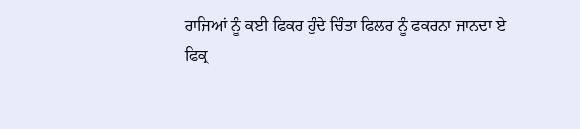ਰਾਜਿਆਂ ਨੂੰ ਕਈ ਫਿਕਰ ਹੁੰਦੇ ਚਿੰਤਾ ਫਿਲਰ ਨੂੰ ਫਕਰਨਾ ਜਾਨਦਾ ਏ
ਫਿਕ੍ਰ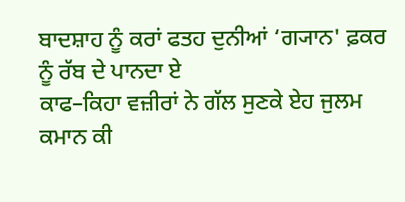ਬਾਦਸ਼ਾਹ ਨੂੰ ਕਰਾਂ ਫਤਹ ਦੁਨੀਆਂ ‘ਗ੍ਯਾਨ' ਫ਼ਕਰ ਨੂੰ ਰੱਬ ਦੇ ਪਾਨਦਾ ਏ
ਕਾਫ–ਕਿਹਾ ਵਜ਼ੀਰਾਂ ਨੇ ਗੱਲ ਸੁਣਕੇ ਏਹ ਜੁਲਮ ਕਮਾਨ ਕੀ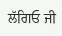ਲੱਗਿਓ ਜੀ